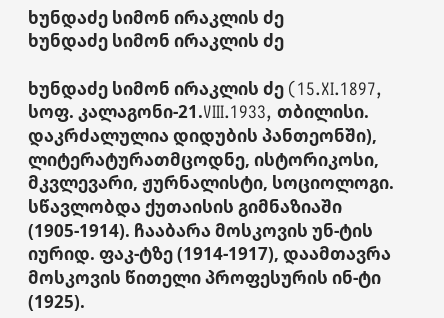ხუნდაძე სიმონ ირაკლის ძე
ხუნდაძე სიმონ ირაკლის ძე

ხუნდაძე სიმონ ირაკლის ძე (15.XI.1897, სოფ. კალაგონი-21.VIII.1933, თბილისი. დაკრძალულია დიდუბის პანთეონში),  ლიტერატურათმცოდნე, ისტორიკოსი, მკვლევარი, ჟურნალისტი, სოციოლოგი. სწავლობდა ქუთაისის გიმნაზიაში (1905-1914). ჩააბარა მოსკოვის უნ-ტის იურიდ. ფაკ-ტზე (1914-1917), დაამთავრა მოსკოვის წითელი პროფესურის ინ-ტი (1925).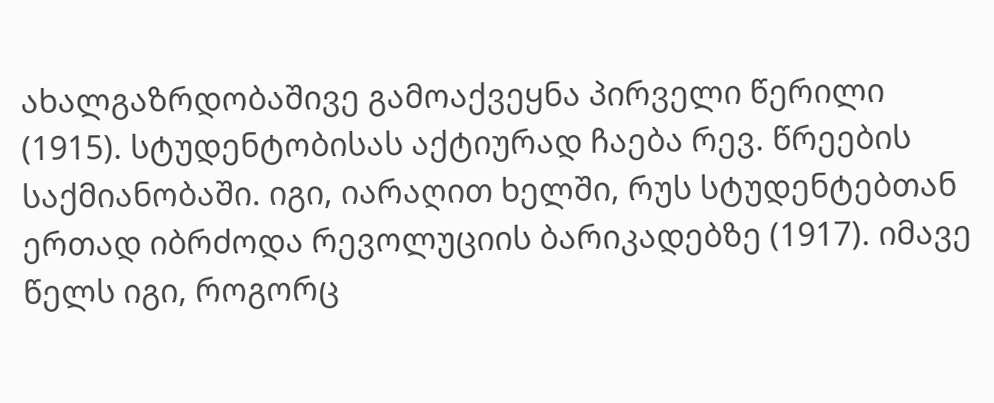ახალგაზრდობაშივე გამოაქვეყნა პირველი წერილი (1915). სტუდენტობისას აქტიურად ჩაება რევ. წრეების საქმიანობაში. იგი, იარაღით ხელში, რუს სტუდენტებთან ერთად იბრძოდა რევოლუციის ბარიკადებზე (1917). იმავე წელს იგი, როგორც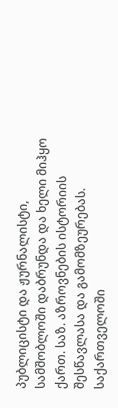პუბლიცისტი და ჟურნალისტი, სამშობლოში დაბრუნდა და ხელი მიჰყო ქართ. საზ. აზროვნების ისტორიის შესწავლასა და გამომზეურებას. საქართველოში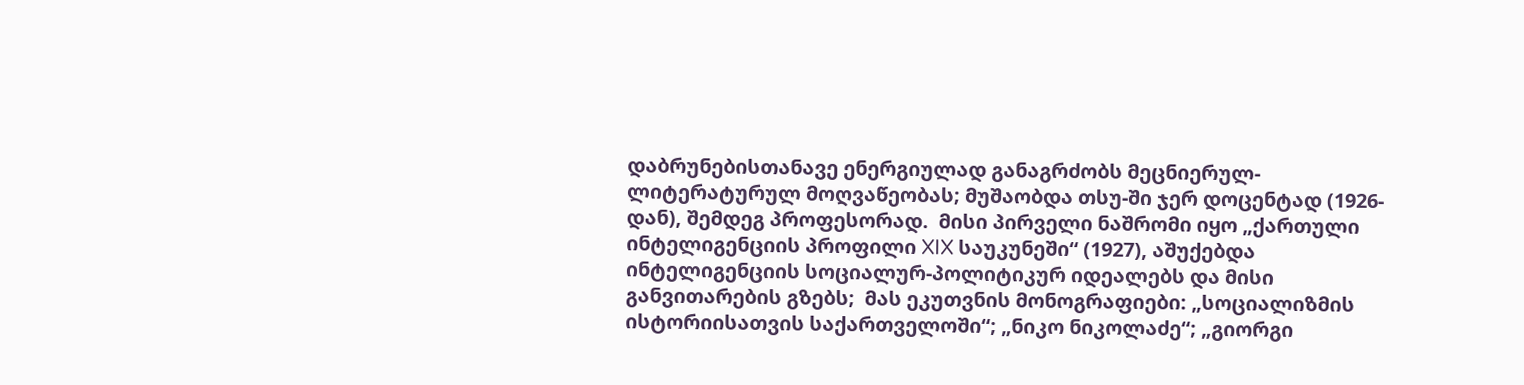დაბრუნებისთანავე ენერგიულად განაგრძობს მეცნიერულ-ლიტერატურულ მოღვაწეობას; მუშაობდა თსუ-ში ჯერ დოცენტად (1926-დან), შემდეგ პროფესორად.  მისი პირველი ნაშრომი იყო „ქართული ინტელიგენციის პროფილი XIX საუკუნეში“ (1927), აშუქებდა ინტელიგენციის სოციალურ-პოლიტიკურ იდეალებს და მისი განვითარების გზებს;  მას ეკუთვნის მონოგრაფიები: „სოციალიზმის ისტორიისათვის საქართველოში“; „ნიკო ნიკოლაძე“; „გიორგი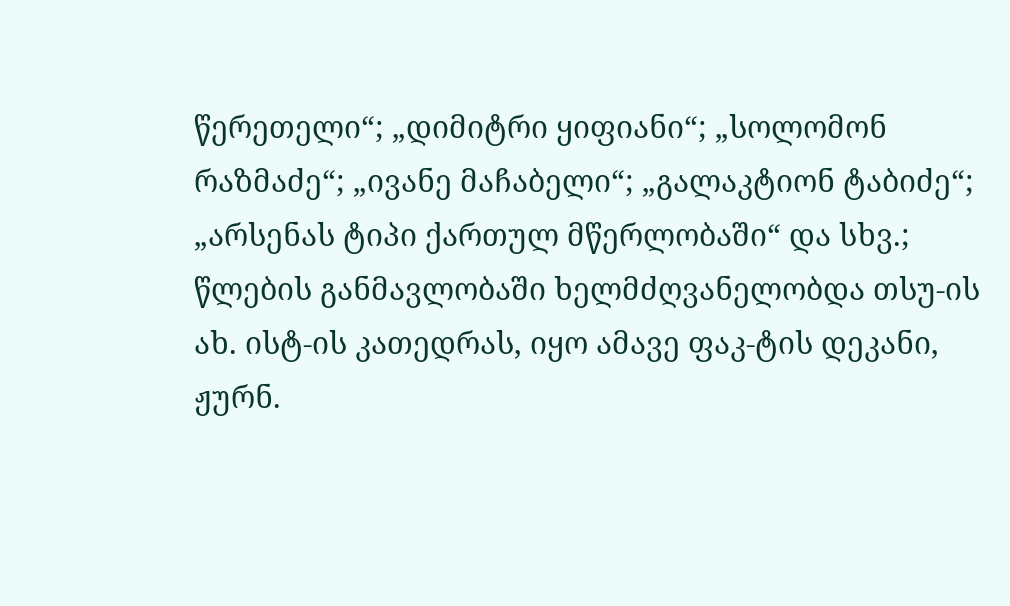წერეთელი“; „დიმიტრი ყიფიანი“; „სოლომონ რაზმაძე“; „ივანე მაჩაბელი“; „გალაკტიონ ტაბიძე“; „არსენას ტიპი ქართულ მწერლობაში“ და სხვ.; წლების განმავლობაში ხელმძღვანელობდა თსუ-ის ახ. ისტ-ის კათედრას, იყო ამავე ფაკ-ტის დეკანი, ჟურნ.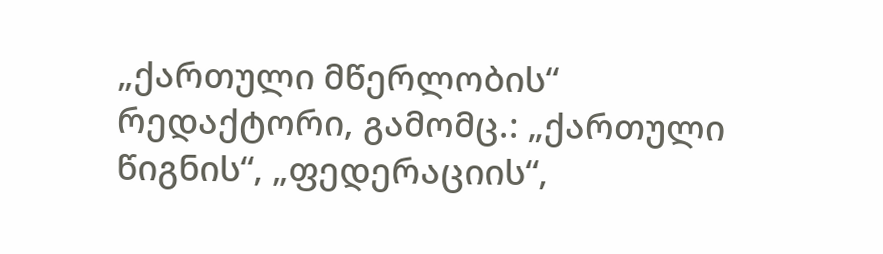„ქართული მწერლობის“ რედაქტორი, გამომც.: „ქართული წიგნის“, „ფედერაციის“,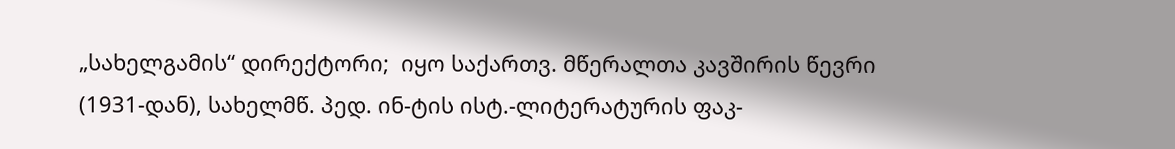„სახელგამის“ დირექტორი;  იყო საქართვ. მწერალთა კავშირის წევრი (1931-დან), სახელმწ. პედ. ინ-ტის ისტ.-ლიტერატურის ფაკ-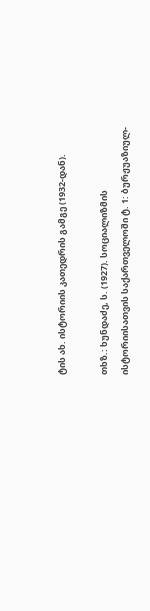ტის ახ. ისტორიის კათედრის გამგე (1932-დან).

თხზ.: ხუნდაძე, ს. (1927). სოციალიზმის ისტორიისათვის საქართველოში ტ. 1: ბურჟუაზიულ-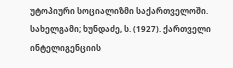უტოპიური სოციალიზმი საქართველოში. სახელგამი; ხუნდაძე, ს. (1927). ქართველი ინტელიგენციის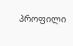პროფილი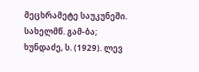მეცხრამეტე საუკუნეში. სახელმწ. გამ-ბა; ხუნდაძე, ს. (1929). ლევ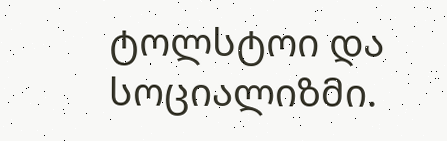ტოლსტოი და სოციალიზმი.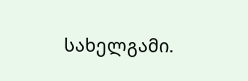სახელგამი.